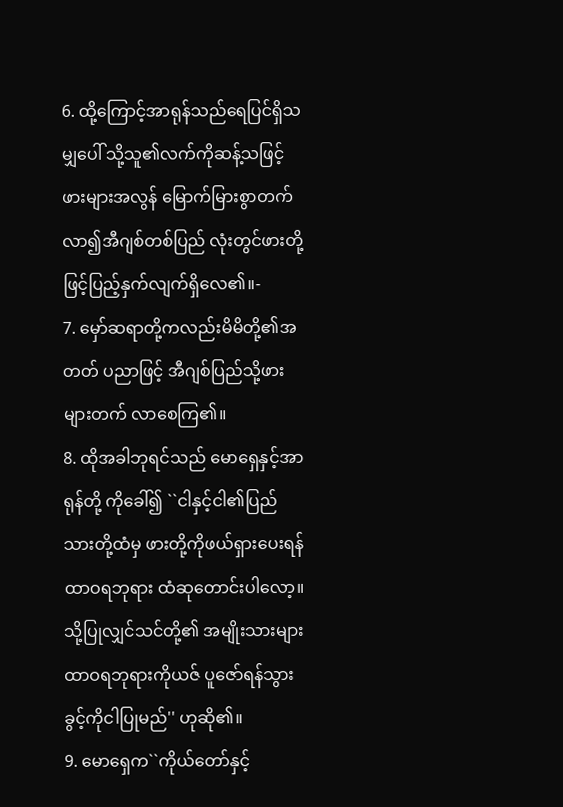6. ထို့ကြောင့်အာရုန်သည်ရေပြင်ရှိသမျှပေါ် သို့သူ၏လက်ကိုဆန့်သဖြင့် ဖားများအလွန် မြောက်မြားစွာတက်လာ၍အီဂျစ်တစ်ပြည် လုံးတွင်ဖားတို့ဖြင့်ပြည့်နှက်လျက်ရှိလေ၏။-
7. မှော်ဆရာတို့ကလည်းမိမိတို့၏အတတ် ပညာဖြင့် အီဂျစ်ပြည်သို့ဖားများတက် လာစေကြ၏။
8. ထိုအခါဘုရင်သည် မောရှေနှင့်အာရုန်တို့ ကိုခေါ်၍ ``ငါနှင့်ငါ၏ပြည်သားတို့ထံမှ ဖားတို့ကိုဖယ်ရှားပေးရန်ထာဝရဘုရား ထံဆုတောင်းပါလော့။ သို့ပြုလျှင်သင်တို့၏ အမျိုးသားများ ထာဝရဘုရားကိုယဇ် ပူဇော်ရန်သွားခွင့်ကိုငါပြုမည်'' ဟုဆို၏။
9. မောရှေက``ကိုယ်တော်နှင့်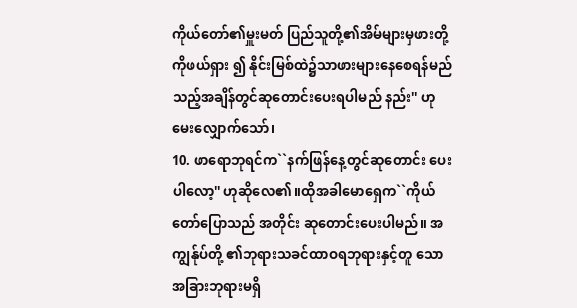ကိုယ်တော်၏မှူးမတ် ပြည်သူတို့၏အိမ်များမှဖားတို့ကိုဖယ်ရှား ၍ နိုင်းမြစ်ထဲ၌သာဖားများနေစေရန်မည် သည့်အချိန်တွင်ဆုတောင်းပေးရပါမည် နည်း'' ဟုမေးလျှောက်သော်၊
10. ဖာရောဘုရင်က``နက်ဖြန်နေ့တွင်ဆုတောင်း ပေးပါလော့'' ဟုဆိုလေ၏။ထိုအခါမောရှေက``ကိုယ်တော်ပြောသည် အတိုင်း ဆုတောင်းပေးပါမည်။ အကျွန်ုပ်တို့ ၏ဘုရားသခင်ထာဝရဘုရားနှင့်တူ သော အခြားဘုရားမရှိ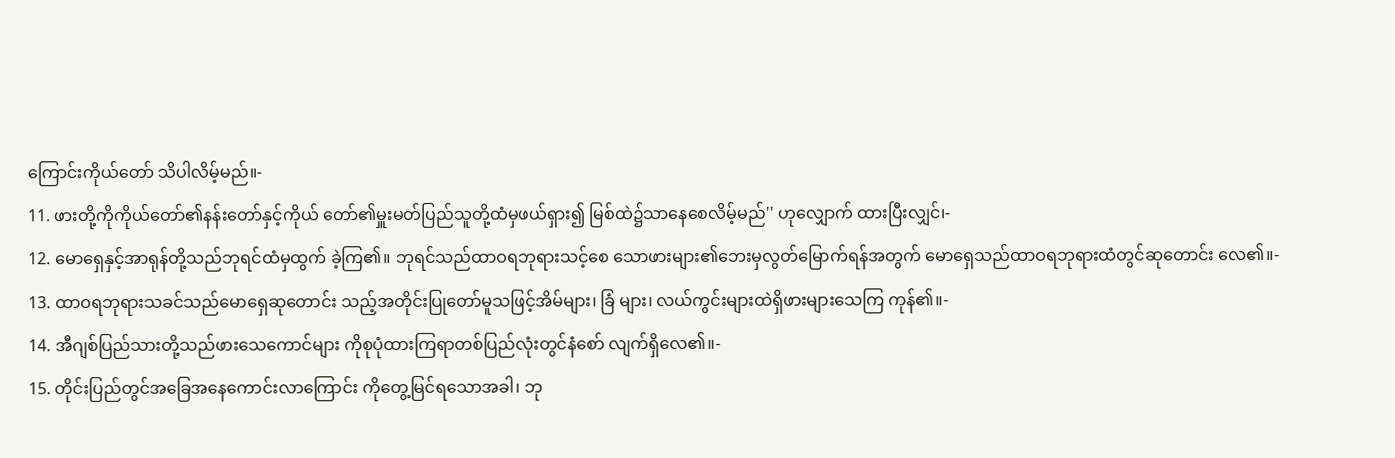ကြောင်းကိုယ်တော် သိပါလိမ့်မည်။-
11. ဖားတို့ကိုကိုယ်တော်၏နန်းတော်နှင့်ကိုယ် တော်၏မှူးမတ်ပြည်သူတို့ထံမှဖယ်ရှား၍ မြစ်ထဲ၌သာနေစေလိမ့်မည်'' ဟုလျှောက် ထားပြီးလျှင်၊-
12. မောရှေနှင့်အာရုန်တို့သည်ဘုရင်ထံမှထွက် ခဲ့ကြ၏။ ဘုရင်သည်ထာဝရဘုရားသင့်စေ သောဖားများ၏ဘေးမှလွတ်မြောက်ရန်အတွက် မောရှေသည်ထာဝရဘုရားထံတွင်ဆုတောင်း လေ၏။-
13. ထာဝရဘုရားသခင်သည်မောရှေဆုတောင်း သည့်အတိုင်းပြုတော်မူသဖြင့်အိမ်များ၊ ခြံ များ၊ လယ်ကွင်းများထဲရှိဖားများသေကြ ကုန်၏။-
14. အီဂျစ်ပြည်သားတို့သည်ဖားသေကောင်များ ကိုစုပုံထားကြရာတစ်ပြည်လုံးတွင်နံစော် လျက်ရှိလေ၏။-
15. တိုင်းပြည်တွင်အခြေအနေကောင်းလာကြောင်း ကိုတွေ့မြင်ရသောအခါ၊ ဘု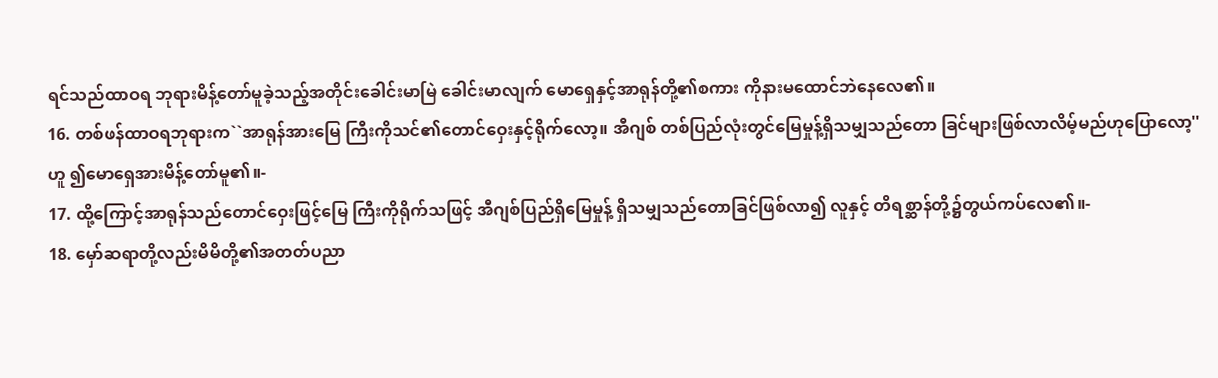ရင်သည်ထာဝရ ဘုရားမိန့်တော်မူခဲ့သည့်အတိုင်းခေါင်းမာမြဲ ခေါင်းမာလျက် မောရှေနှင့်အာရုန်တို့၏စကား ကိုနားမထောင်ဘဲနေလေ၏။
16. တစ်ဖန်ထာဝရဘုရားက``အာရုန်အားမြေ ကြီးကိုသင်၏တောင်ဝှေးနှင့်ရိုက်လော့။ အီဂျစ် တစ်ပြည်လုံးတွင်မြေမှုန့်ရှိသမျှသည်တော ခြင်များဖြစ်လာလိမ့်မည်ဟုပြောလော့'' ဟူ ၍မောရှေအားမိန့်တော်မူ၏။-
17. ထို့ကြောင့်အာရုန်သည်တောင်ဝှေးဖြင့်မြေ ကြီးကိုရိုက်သဖြင့် အီဂျစ်ပြည်ရှိမြေမှုန့် ရှိသမျှသည်တောခြင်ဖြစ်လာ၍ လူနှင့် တိရစ္ဆာန်တို့၌တွယ်ကပ်လေ၏။-
18. မှော်ဆရာတို့လည်းမိမိတို့၏အတတ်ပညာ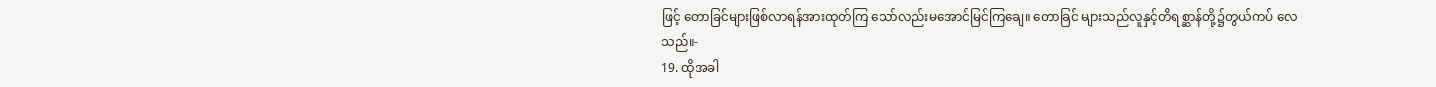ဖြင့် တောခြင်များဖြစ်လာရန်အားထုတ်ကြ သော်လည်းမအောင်မြင်ကြချေ။ တောခြင် များသည်လူနှင့်တိရစ္ဆာန်တို့၌တွယ်ကပ် လေသည်။-
19. ထိုအခါ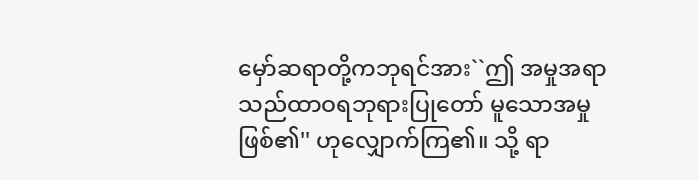မှော်ဆရာတို့ကဘုရင်အား``ဤ အမှုအရာသည်ထာဝရဘုရားပြုတော် မူသောအမှုဖြစ်၏'' ဟုလျှောက်ကြ၏။ သို့ ရာ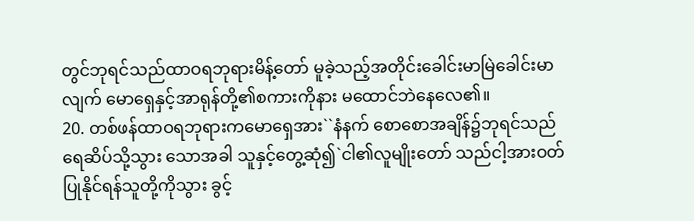တွင်ဘုရင်သည်ထာဝရဘုရားမိန့်တော် မူခဲ့သည့်အတိုင်းခေါင်းမာမြဲခေါင်းမာလျက် မောရှေနှင့်အာရုန်တို့၏စကားကိုနား မထောင်ဘဲနေလေ၏။
20. တစ်ဖန်ထာဝရဘုရားကမောရှေအား``နံနက် စောစောအချိန်၌ဘုရင်သည်ရေဆိပ်သို့သွား သောအခါ သူနှင့်တွေ့ဆုံ၍`ငါ၏လူမျိုးတော် သည်ငါ့အားဝတ်ပြုနိုင်ရန်သူတို့ကိုသွား ခွင့်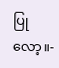ပြုလော့။-